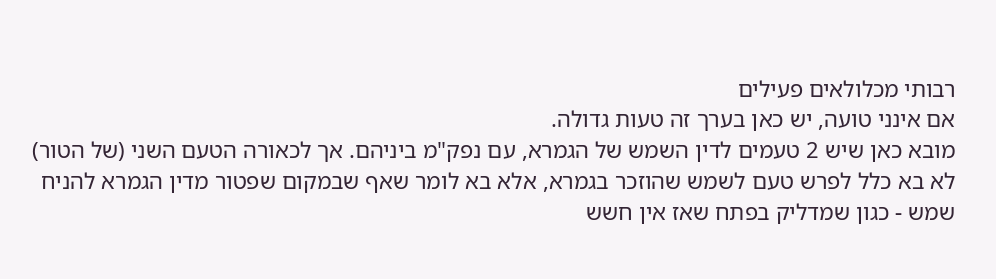רבותי מכלולאים פעילים
אם אינני טועה, יש כאן בערך זה טעות גדולה.
מובא כאן שיש 2 טעמים לדין השמש של הגמרא, עם נפק"מ ביניהם. אך לכאורה הטעם השני (של הטור) לא בא כלל לפרש טעם לשמש שהוזכר בגמרא, אלא בא לומר שאף שבמקום שפטור מדין הגמרא להניח שמש - כגון שמדליק בפתח שאז אין חשש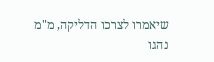שיאמרו לצרכו הדליקה, מ"מ נהגו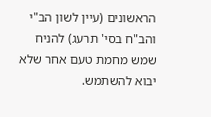הראשונים (עיין לשון הב"י והב"ח בסי' תרעג) להניח שמש מחמת טעם אחר שלא יבוא להשתמש.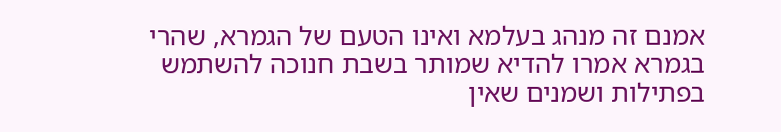אמנם זה מנהג בעלמא ואינו הטעם של הגמרא, שהרי בגמרא אמרו להדיא שמותר בשבת חנוכה להשתמש בפתילות ושמנים שאין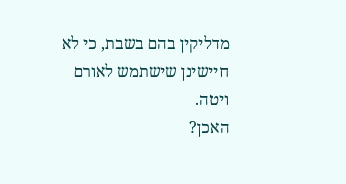מדליקין בהם בשבת, כי לא חיישינן שישתמש לאורם ויטה.
האכן?